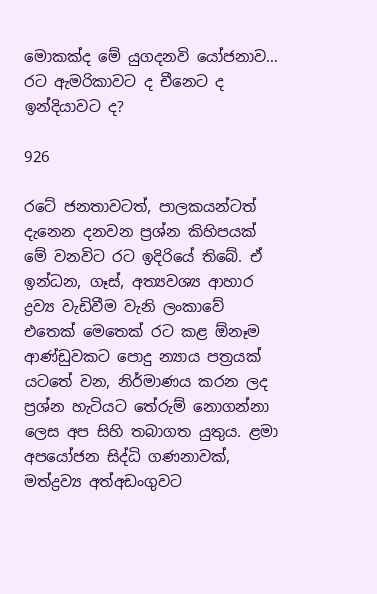මොකක්ද මේ යුගදනවි යෝජනාව… රට ඇමරිකාවට ද චීනෙට ද ඉන්දියාවට ද?

926

රටේ ජනතාවටත්, පාලකයන්ටත් දැනෙන දනවන ප්‍රශ්න කිහිපයක් මේ වනවිට රට ඉදිරියේ තිබේ. ඒ ඉන්ධන, ගෑස්, අත්‍යවශ්‍ය ආහාර ද්‍රව්‍ය වැඩිවීම වැනි ලංකාවේ එතෙක් මෙතෙක් රට කළ ඕනෑම ආණ්ඩුවකට පොදු න්‍යාය පත්‍රයක් යටතේ වන, නිර්මාණය කරන ලද ප්‍රශ්න හැටියට තේරුම් නොගන්නා ලෙස අප සිහි තබාගත යුතුය. ළමා අපයෝජන සිද්ධි ගණනාවක්, මත්ද්‍රව්‍ය අත්අඩංගුවට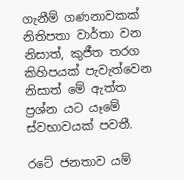ගැනීම් ගණනාවකක් නිතිපතා වාර්තා වන නිසාත්, කුජීත තරග කිහිපයක් පැවැත්වෙන නිසාත් මේ ඇත්ත ප්‍රශ්න යට යෑමේ ස්වභාවයක් පවතී.

රටේ ජනතාව යම්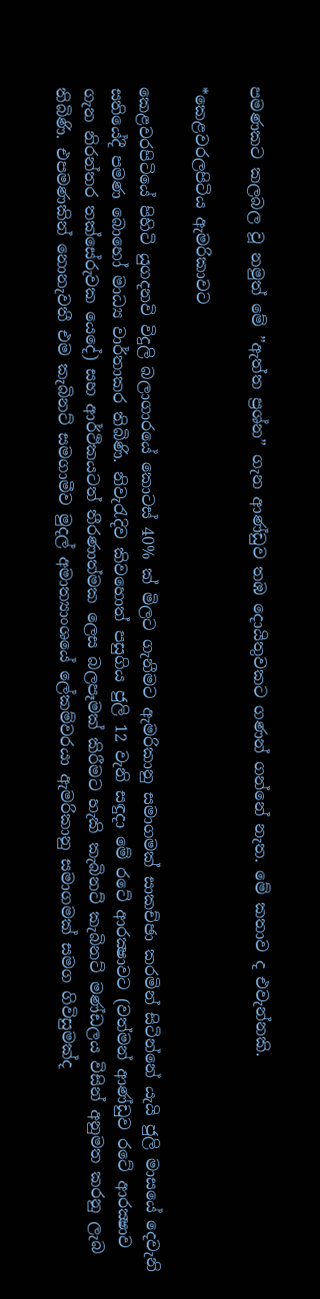පමණකට කලබල වූ නමුත් මේ ”ඇත්ත ප්‍රශ්න” ගැන ආණ්ඩුව තඹ දොයිතුවකට ගණන් ගන්නේ නැත. මේ කතාව ද එවැන්නකි.

*කෙළවරලපිටිය ඇමරිකාවට

කෙළවරපිටියේ පිහිටි යුගදනවි විදුලි බලාගාරයේ කොටස් 40% ක් මිලට ගැනීමට ඇමරිකානු සමාගමක් සාකච්ඡා කරමින් සිටින්නේ යැයි ජුලි මාසයේ දෙවැනි සතියේදී පමණ බොහෝ මාධ්‍ය වාර්තාකර තිබිණි. නිවැරැදිව කිවහොත් පසුගිය ජුලි 12 වැනි සඳුදා මේ රටේ ආරක්‍ෂාවට (වත්මන් ආණ්ඩුව රටේ ආරක්‍ෂාව ගැන නිරන්තර තක්සේරුවක යෙදේ) සහ ආර්ථිකයටත් තීරණාත්මක ලෙස බලපෑමක් කිරීමට හැකි කැබිනට් කැබිනට් මණ්ඩලය විසින් අනුමත කරනු ලැබ තිබිණි. එපමණකින් නොනැවතී එම කැබිනට් සමගාමීව මුදල් අමාත්‍යාංශයේ ලේකම්වරයා ඇමරිකානු සමාගමක් සමග ගිවිසුමක්ද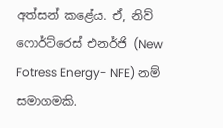අත්සන් කළේය. ඒ, නිව් ෆොර්ට්රෙස් එනර්ජි (New Fotress Energy- NFE) නම් සමාගමකි.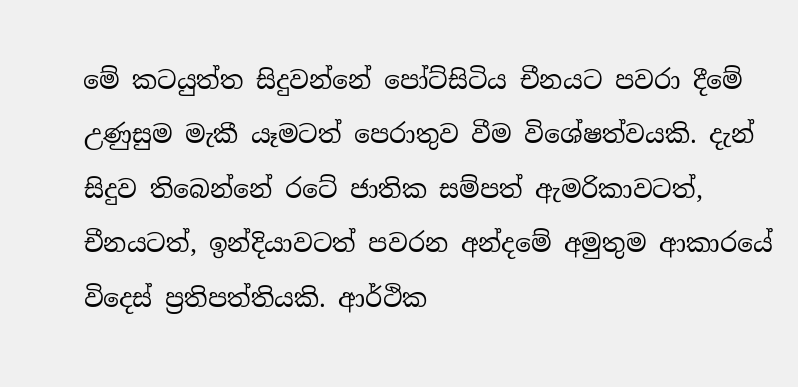මේ කටයුත්ත සිදුවන්නේ පෝට්සිටිය චීනයට පවරා දීමේ උණුසුම මැකී යෑමටත් පෙරාතුව වීම විශේෂත්වයකි. දැන් සිදුව තිබෙන්නේ රටේ ජාතික සම්පත් ඇමරිකාවටත්, චීනයටත්, ඉන්දියාවටත් පවරන අන්දමේ අමුතුම ආකාරයේ විදෙස් ප්‍රතිපත්තියකි. ආර්ථික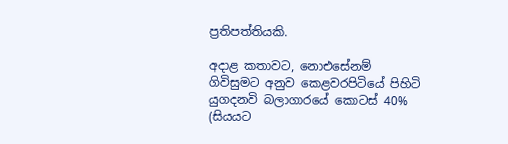ප්‍රතිපත්තියකි.

අදාළ කතාවට, නොඑසේනම් ගිවිසුමට අනුව කෙළවරපිටියේ පිහිටි යුගදනවි බලාගාරයේ කොටස් 40% (සියයට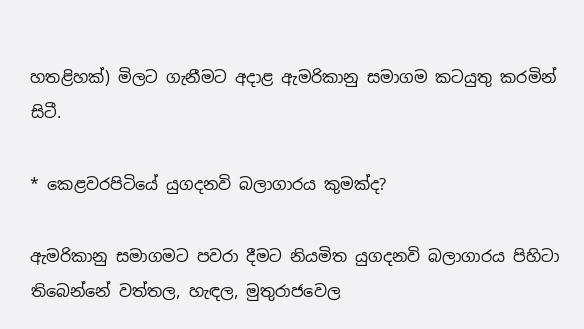හතළිහක්) මිලට ගැනීමට අදාළ ඇමරිකානු සමාගම කටයුතු කරමින් සිටී.

* කෙළවරපිටියේ යුගදනවි බලාගාරය කුමක්ද?

ඇමරිකානු සමාගමට පවරා දීමට නියමිත යුගදනවි බලාගාරය පිහිටා තිබෙන්නේ වත්තල, හැඳල, මුතුරාජවෙල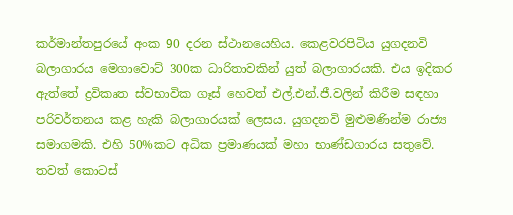කර්මාන්තපුරයේ අංක 90 දරන ස්ථානයෙහිය. කෙළවරපිටිය යුගදනවි බලාගාරය මෙගාවොට් 300ක ධාරිතාවකින් යුත් බලාගාරයකි. එය ඉදිකර ඇත්තේ ද්‍රවිකෘත ස්වභාවික ගෑස් හෙවත් එල්.එන්.ජී.වලින් කිරීම සඳහා පරිවර්තනය කළ හැකි බලාගාරයක් ලෙසය. යුගදනවි මුළුමණින්ම රාජ්‍ය සමාගමකි. එහි 50%කට අධික ප්‍රමාණයක් මහා භාණ්ඩගාරය සතුවේ. තවත් කොටස්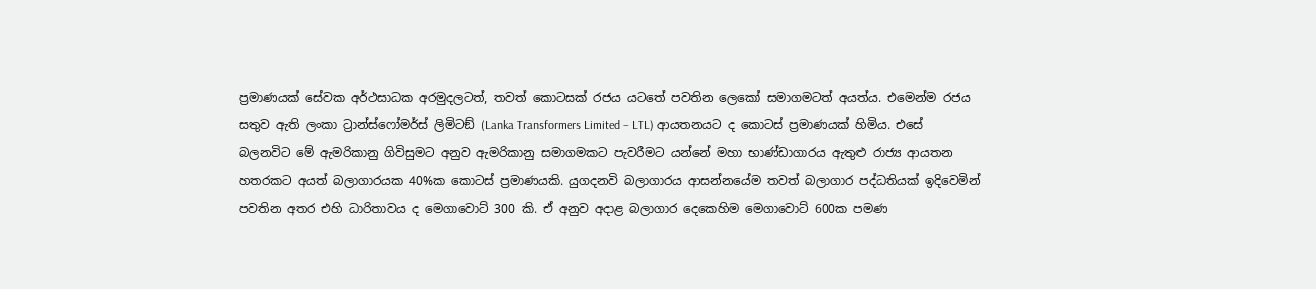ප්‍රමාණයක් සේවක අර්ථසාධක අරමුදලටත්, තවත් කොටසක් රජය යටතේ පවතින ලෙකෝ සමාගමටත් අයත්ය. එමෙන්ම රජය සතුව ඇති ලංකා ට්‍රාන්ස්ෆෝමර්ස් ලිමිටඞ් (Lanka Transformers Limited – LTL) ආයතනයට ද කොටස් ප්‍රමාණයක් හිමිය. එසේ බලනවිට මේ ඇමරිකානු ගිවිසුමට අනුව ඇමරිකානු සමාගමකට පැවරීමට යන්නේ මහා භාණ්ඩාගාරය ඇතුළු රාජ්‍ය ආයතන හතරකට අයත් බලාගාරයක 40%ක කොටස් ප්‍රමාණයකි. යුගදනවි බලාගාරය ආසන්නයේම තවත් බලාගාර පද්ධතියක් ඉදිවෙමින් පවතින අතර එහි ධාරිතාවය ද මෙගාවොට් 300 කි. ඒ අනුව අදාළ බලාගාර දෙකෙහිම මෙගාවොට් 600ක පමණ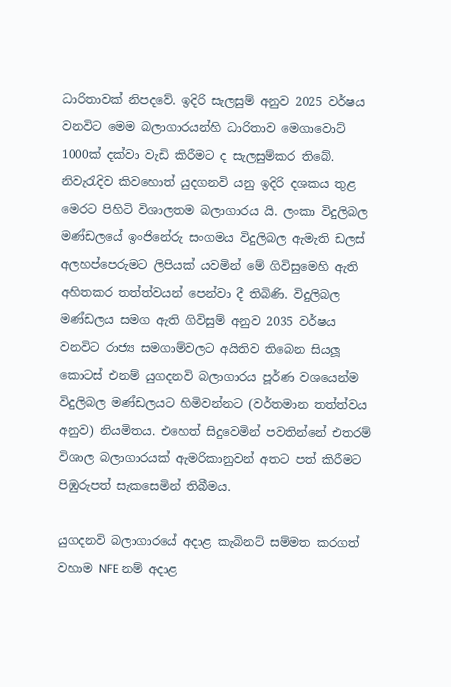ධාරිතාවක් නිපදවේ. ඉදිරි සැලසුම් අනුව 2025 වර්ෂය වනවිට මෙම බලාගාරයන්හි ධාරිතාව මෙගාවොට් 1000ක් දක්වා වැඩි කිරීමට ද සැලසුම්කර තිබේ. නිවැරැදිව කිවහොත් යුදගනවි යනු ඉදිරි දශකය තුළ මෙරට පිහිටි විශාලතම බලාගාරය යි. ලංකා විදුලිබල මණ්ඩලයේ ඉංජිනේරු සංගමය විදුලිබල ඇමැති ඩලස් අලහප්පෙරුමට ලිපියක් යවමින් මේ ගිවිසුමෙහි ඇති අහිතකර තත්ත්වයන් පෙන්වා දී තිබිණි. විදුලිබල මණ්ඩලය සමග ඇති ගිවිසුම් අනුව 2035 වර්ෂය වනවිට රාජ්‍ය සමගාම්වලට අයිතිව තිබෙන සියලූ කොටස් එනම් යුගදනවි බලාගාරය පූර්ණ වශයෙන්ම විදුලිබල මණ්ඩලයට හිමිවන්නට (වර්තමාන තත්ත්වය අනුව) නියමිතය. එහෙත් සිදුවෙමින් පවතින්නේ එතරම් විශාල බලාගාරයක් ඇමරිකානුවන් අතට පත් කිරීමට පිඹුරුපත් සැකසෙමින් තිබීමය.

යුගදනවි බලාගාරයේ අදාළ කැබිනට් සම්මත කරගත් වහාම NFE නම් අදාළ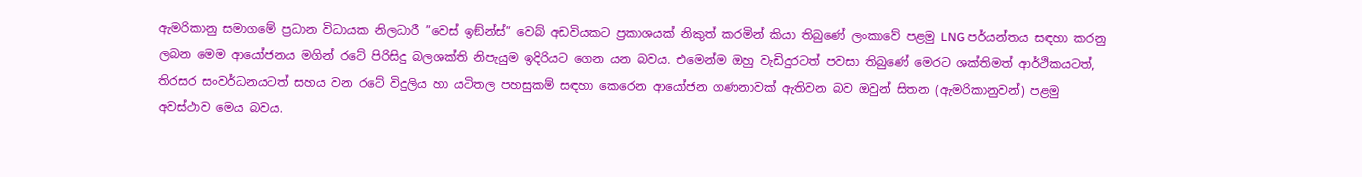ඇමරිකානු සමාගමේ ප්‍රධාන විධායක නිලධාරී ”වෙස් ඉඞ්න්ස්” වෙබ් අඩවියකට ප්‍රකාශයක් නිකුත් කරමින් කියා තිබුණේ ලංකාවේ පළමු LNG පර්යන්තය සඳහා කරනු ලබන මෙම ආයෝජනය මගින් රටේ පිරිසිදු බලශක්ති නිපැයුම ඉදිරියට ගෙන යන බවය. එමෙන්ම ඔහු වැඩිදුරටත් පවසා තිබුණේ මෙරට ශක්තිමත් ආර්ථිකයටත්, තිරසර සංවර්ධනයටත් සහය වන රටේ විදුලිය හා යටිතල පහසුකම් සඳහා කෙරෙන ආයෝජන ගණනාවක් ඇතිවන බව ඔවුන් සිතන (ඇමරිකානුවන්) පළමු අවස්ථාව මෙය බවය.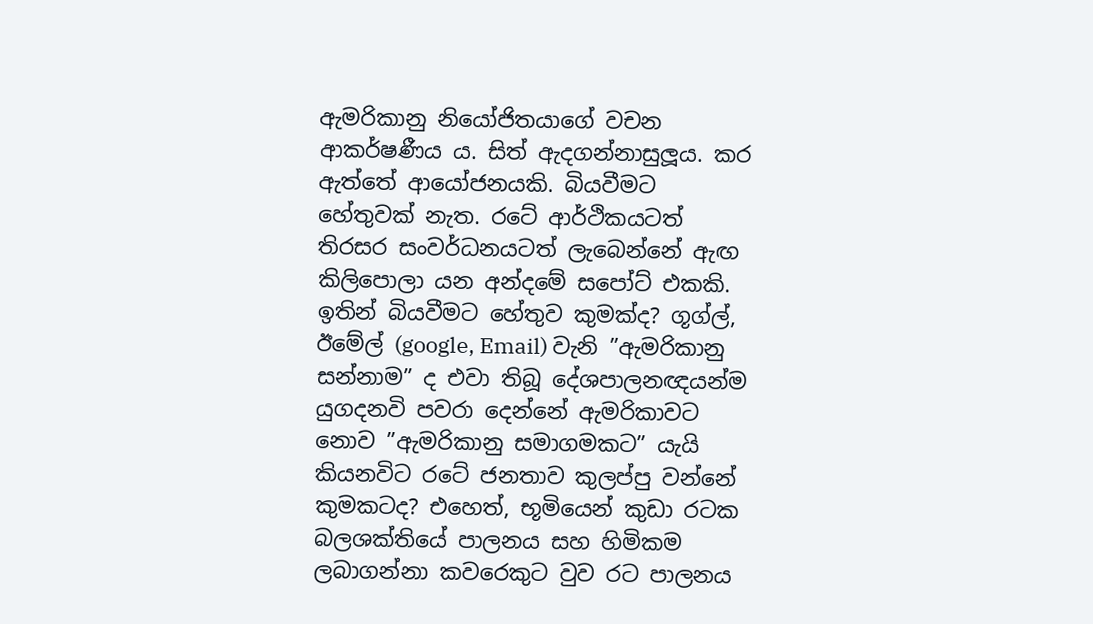ඇමරිකානු නියෝජිතයාගේ වචන ආකර්ෂණීය ය. සිත් ඇදගන්නාසුලූය. කර ඇත්තේ ආයෝජනයකි. බියවීමට හේතුවක් නැත. රටේ ආර්ථිකයටත් තිරසර සංවර්ධනයටත් ලැබෙන්නේ ඇඟ කිලිපොලා යන අන්දමේ සපෝට් එකකි. ඉතින් බියවීමට හේතුව කුමක්ද? ගූග්ල්, ඊමේල් (google, Email) වැනි ”ඇමරිකානු සන්නාම” ද එවා තිබූ දේශපාලනඥයන්ම යුගදනවි පවරා දෙන්නේ ඇමරිකාවට නොව ”ඇමරිකානු සමාගමකට” යැයි කියනවිට රටේ ජනතාව කුලප්පු වන්නේ කුමකටද? එහෙත්, භූමියෙන් කුඩා රටක බලශක්තියේ පාලනය සහ හිමිකම ලබාගන්නා කවරෙකුට වුව රට පාලනය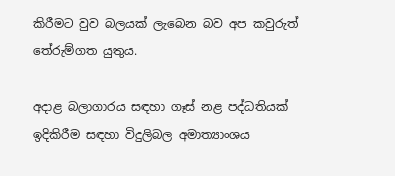කිරීමට වුව බලයක් ලැබෙන බව අප කවුරුත් තේරුම්ගත යුතුය.

අදාළ බලාගාරය සඳහා ගෑස් නළ පද්ධතියක් ඉදිකිරීම සඳහා විදුලිබල අමාත්‍යාංශය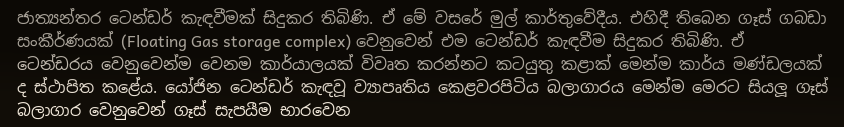ජාත්‍යන්තර ටෙන්ඩර් කැඳවීමක් සිදුකර තිබිණි. ඒ මේ වසරේ මුල් කාර්තුවේදීය. එහිදී තිබෙන ගෑස් ගබඩා සංකීර්ණයක් (Floating Gas storage complex) වෙනුවෙන් එම ටෙන්ඩර් කැඳවීම සිදුකර තිබිණි. ඒ ටෙන්ඩරය වෙනුවෙන්ම වෙනම කාර්යාලයක් විවෘත කරන්නට කටයුතු කළාක් මෙන්ම කාර්ය මණ්ඩලයක් ද ස්ථාපිත කළේය. යෝජින ටෙන්ඩර් කැඳවූ ව්‍යාපෘතිය කෙළවරපිටිය බලාගාරය මෙන්ම මෙරට සියලූ ගෑස් බලාගාර වෙනුවෙන් ගෑස් සැපයීම භාරවෙන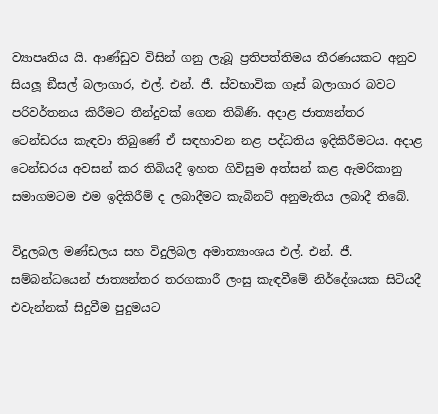ව්‍යාපෘතිය යි. ආණ්ඩුව විසින් ගනු ලැබූ ප්‍රතිපත්තිමය තීරණයකට අනුව සියලූ ඞීසල් බලාගාර, එල්. එන්. ජී. ස්වභාවික ගෑස් බලාගාර බවට පරිවර්තනය කිරීමට තීන්දුවක් ගෙන තිබිණි. අදාළ ජාත්‍යන්තර ටෙන්ඩරය කැඳවා තිබුණේ ඒ සඳහාවන නළ පද්ධතිය ඉදිකිරීමටය. අදාළ ටෙන්ඩරය අවසන් කර තිබියදී ඉහත ගිවිසුම අත්සන් කළ ඇමරිකානු සමාගමටම එම ඉදිකිරීම් ද ලබාදීමට කැබිනට් අනුමැතිය ලබාදී තිබේ.

විදුලබල මණ්ඩලය සහ විදුලිබල අමාත්‍යාංශය එල්. එන්. ජී. සම්බන්ධයෙන් ජාත්‍යන්තර තරගකාරී ලංසු කැඳවීමේ නිර්දේශයක සිටියදී එවැන්නක් සිදුවීම පුදුමයට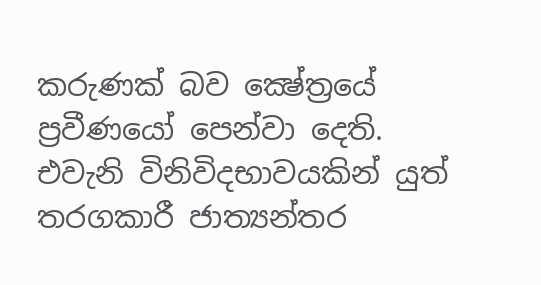කරුණක් බව ක්‍ෂේත්‍රයේ ප්‍රවීණයෝ පෙන්වා දෙති. එවැනි විනිවිදභාවයකින් යුත් තරගකාරී ජාත්‍යන්තර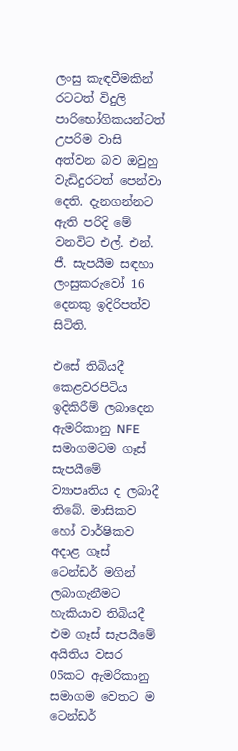ලංසු කැඳවීමකින් රටටත් විදුලි පාරිභෝගිකයන්ටත් උපරිම වාසි අත්වන බව ඔවුහු වැඩිදුරටත් පෙන්වා දෙති. දැනගන්නට ඇති පරිදි මේ වනවිට එල්. එන්. ජී. සැපයීම සඳහා ලංසුකරුවෝ 16 දෙනකු ඉදිරිපත්ව සිටිති.

එසේ තිබියදී කෙළවරපිටිය ඉදිකිරීම් ලබාදෙන ඇමරිකානු NFE සමාගමටම ගෑස් සැපයීමේ ව්‍යාපෘතිය ද ලබාදී තිබේ. මාසිකව හෝ වාර්ෂිකව අදාළ ගෑස් ටෙන්ඩර් මගින් ලබාගැනීමට හැකියාව තිබියදී එම ගෑස් සැපයීමේ අයිතිය වසර 05කට ඇමරිකානු සමාගම වෙතට ම ටෙන්ඩර්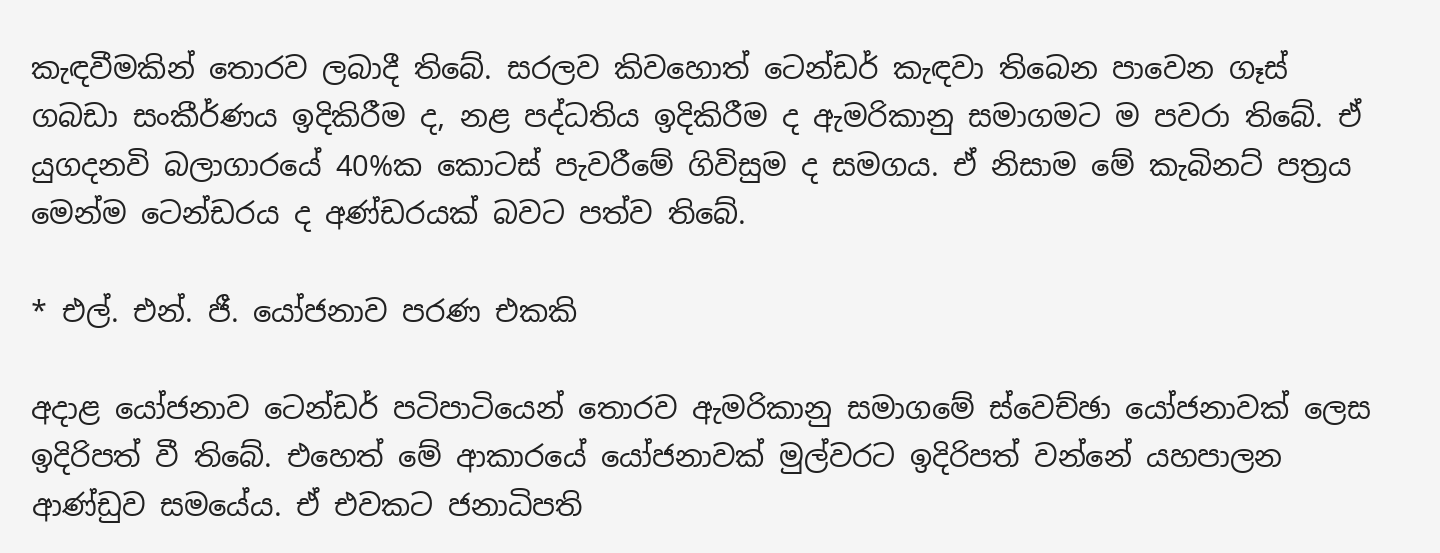කැඳවීමකින් තොරව ලබාදී තිබේ. සරලව කිවහොත් ටෙන්ඩර් කැඳවා තිබෙන පාවෙන ගෑස් ගබඩා සංකීර්ණය ඉදිකිරීම ද, නළ පද්ධතිය ඉදිකිරීම ද ඇමරිකානු සමාගමට ම පවරා තිබේ. ඒ යුගදනවි බලාගාරයේ 40%ක කොටස් පැවරීමේ ගිවිසුම ද සමගය. ඒ නිසාම මේ කැබිනට් පත්‍රය මෙන්ම ටෙන්ඩරය ද අණ්ඩරයක් බවට පත්ව තිබේ.

* එල්. එන්. ජී. යෝජනාව පරණ එකකි

අදාළ යෝජනාව ටෙන්ඩර් පටිපාටියෙන් තොරව ඇමරිකානු සමාගමේ ස්වෙච්ඡා යෝජනාවක් ලෙස ඉදිරිපත් වී තිබේ. එහෙත් මේ ආකාරයේ යෝජනාවක් මුල්වරට ඉදිරිපත් වන්නේ යහපාලන ආණ්ඩුව සමයේය. ඒ එවකට ජනාධිපති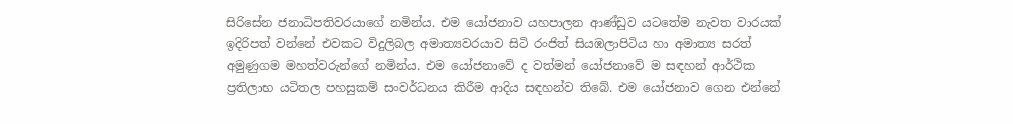සිරිසේන ජනාධිපතිවරයාගේ නමින්ය. එම යෝජනාව යහපාලන ආණ්ඩුව යටතේම නැවත වාරයක් ඉදිරිපත් වන්නේ එවකට විදුලිබල අමාත්‍යවරයාව සිටි රංජිත් සියඹලාපිටිය හා අමාත්‍ය සරත් අමුණුගම මහත්වරුන්ගේ නමින්ය. එම යෝජනාවේ ද වත්මන් යෝජනාවේ ම සඳහන් ආර්ථික ප්‍රතිලාභ යටිතල පහසුකම් සංවර්ධනය කිරීම ආදිය සඳහන්ව තිබේ. එම යෝජනාව ගෙන එන්නේ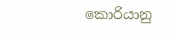කොරියානු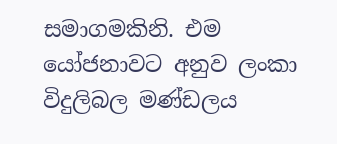සමාගමකිනි. එම යෝජනාවට අනුව ලංකා විදුලිබල මණ්ඩලය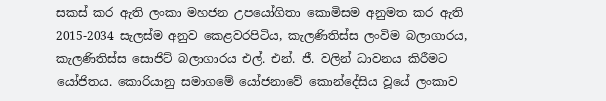සකස් කර ඇති ලංකා මහජන උපයෝගිතා කොමිසම අනුමත කර ඇති 2015-2034 සැලස්ම අනුව කෙළවරපිටිය, කැලණිතිස්ස ලංවිම බලාගාරය, කැලණිතිස්ස සොජිට් බලාගාරය එල්. එන්. ජී. වලින් ධාවනය කිරීමට යෝජිතය. කොරියානු සමාගමේ යෝජනාවේ කොන්දේසිය වූයේ ලංකාව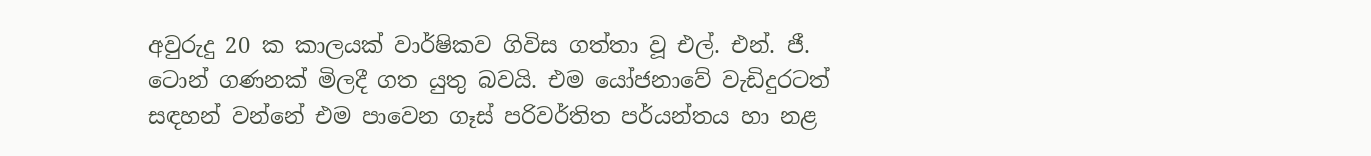අවුරුදු 20 ක කාලයක් වාර්ෂිකව ගිවිස ගත්තා වූ එල්. එන්. ජී. ටොන් ගණනක් මිලදී ගත යුතු බවයි. එම යෝජනාවේ වැඩිදුරටත් සඳහන් වන්නේ එම පාවෙන ගෑස් පරිවර්තිත පර්යන්තය හා නළ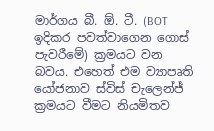මාර්ගය බී. ඕ. ටී. (BOT ඉදිකර පවත්වාගෙන ගොස් පැවරීමේ) ක්‍රමයට වන බවය. එහෙත් එම ව්‍යාපෘති යෝජනාව ස්විස් චැලෙන්ජ් ක්‍රමයට වීමට නියමිතව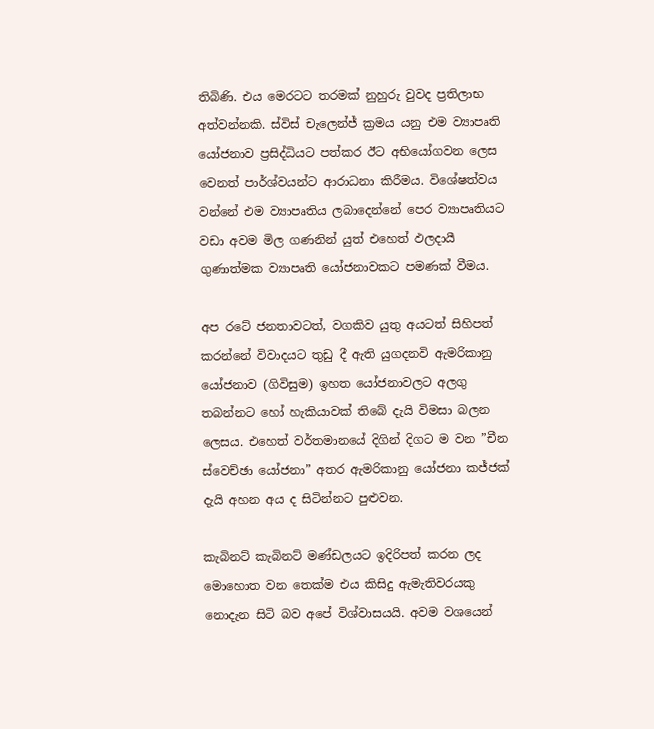තිබිණි. එය මෙරටට තරමක් නුහුරු වුවද ප්‍රතිලාභ අත්වන්නකි. ස්විස් චැලෙන්ජ් ක්‍රමය යනු එම ව්‍යාපෘති යෝජනාව ප්‍රසිද්ධියට පත්කර ඊට අභියෝගවන ලෙස වෙනත් පාර්ශ්වයන්ට ආරාධනා කිරීමය. විශේෂත්වය වන්නේ එම ව්‍යාපෘතිය ලබාදෙන්නේ පෙර ව්‍යාපෘතියට වඩා අවම මිල ගණනින් යුත් එහෙත් ඵලදායී ගුණාත්මක ව්‍යාපෘති යෝජනාවකට පමණක් වීමය.

අප රටේ ජනතාවටත්, වගකිව යුතු අයටත් සිහිපත් කරන්නේ විවාදයට තුඩු දී ඇති යුගදනවි ඇමරිකානු යෝජනාව (ගිවිසුම) ඉහත යෝජනාවලට අලගු තබන්නට හෝ හැකියාවක් තිබේ දැයි විමසා බලන ලෙසය. එහෙත් වර්තමානයේ දිගින් දිගට ම වන ”චීන ස්වෙච්ඡා යෝජනා” අතර ඇමරිකානු යෝජනා කජ්ජක් දැයි අහන අය ද සිටින්නට පුළුවන.

කැබිනට් කැබිනට් මණ්ඩලයට ඉදිරිපත් කරන ලද මොහොත වන තෙක්ම එය කිසිදු ඇමැතිවරයකු නොදැන සිටි බව අපේ විශ්වාසයයි. අවම වශයෙන්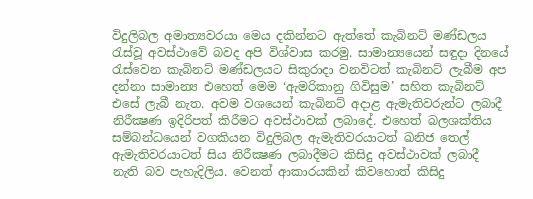විදුලිබල අමාත්‍යවරයා මෙය දකින්නට ඇත්තේ කැබිනට් මණ්ඩලය රැස්වූ අවස්ථාවේ බවද අපි විශ්වාස කරමු. සාමාන්‍යයෙන් සඳුදා දිනයේ රැස්වෙන කැබිනට් මණ්ඩලයට සිකුරාදා වනවිටත් කැබිනට් ලැබීම අප දන්නා සාමාන්‍ය එහෙත් මෙම ‘ඇමරිකානු ගිවිසුම’ සහිත කැබිනට් එසේ ලැබී නැත. අවම වශයෙන් කැබිනට් අදාළ ඇමැතිවරුන්ට ලබාදී නිරීක්‍ෂණ ඉදිරිපත් කිරීමට අවස්ථාවක් ලබාදේ. එහෙත් බලශක්තිය සම්බන්ධයෙන් වගකියන විදුලිබල ඇමැතිවරයාටත් ඛනිජ තෙල් ඇමැතිවරයාටත් සිය නිරීක්‍ෂණ ලබාදීමට කිසිදු අවස්ථාවක් ලබාදී නැති බව පැහැදිලිය. වෙනත් ආකාරයකින් කිවහොත් කිසිදු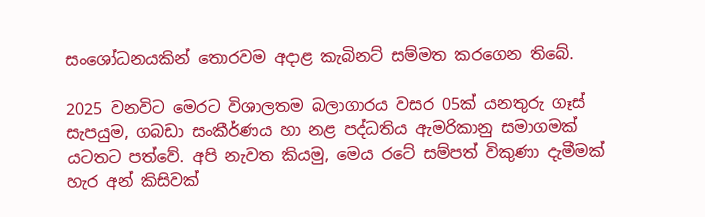සංශෝධනයකින් තොරවම අදාළ කැබිනට් සම්මත කරගෙන තිබේ.

2025 වනවිට මෙරට විශාලතම බලාගාරය වසර 05ක් යනතුරු ගෑස් සැපයුම, ගබඩා සංකීර්ණය හා නළ පද්ධතිය ඇමරිකානු සමාගමක් යටතට පත්වේ. අපි නැවත කියමු, මෙය රටේ සම්පත් විකුණා දැමීමක් හැර අන් කිසිවක්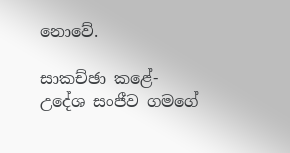නොවේ.

සාකච්ඡා කළේ-
උදේශ සංජීව ගමගේ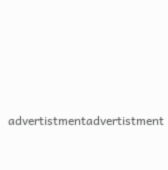advertistmentadvertistment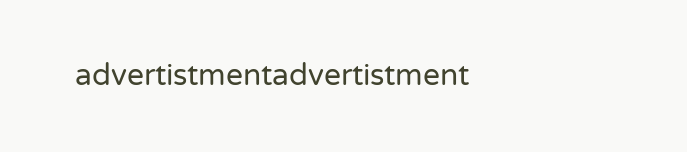advertistmentadvertistment